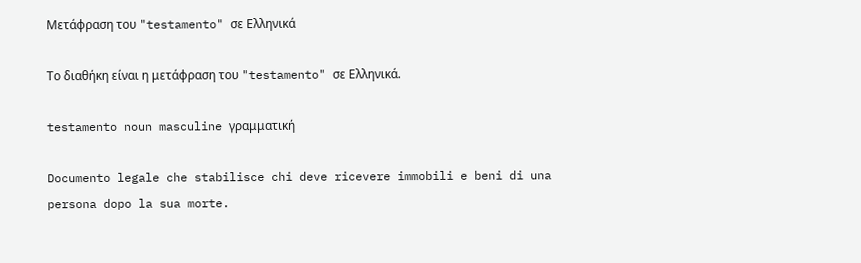Μετάφραση του "testamento" σε Ελληνικά

Το διαθήκη είναι η μετάφραση του "testamento" σε Ελληνικά.

testamento noun masculine γραμματική

Documento legale che stabilisce chi deve ricevere immobili e beni di una persona dopo la sua morte.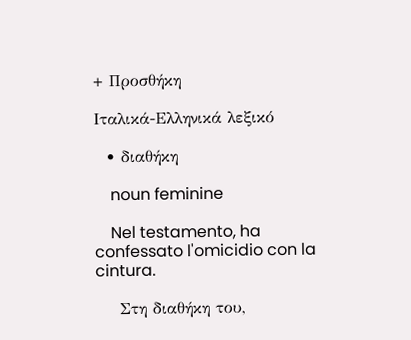+ Προσθήκη

Ιταλικά-Ελληνικά λεξικό

  • διαθήκη

    noun feminine

    Nel testamento, ha confessato l'omicidio con la cintura.

    Στη διαθήκη του,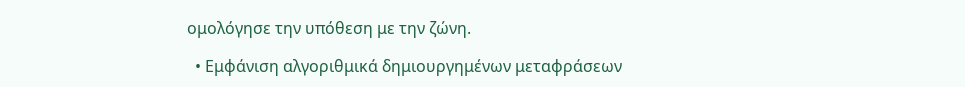ομολόγησε την υπόθεση με την ζώνη.

  • Εμφάνιση αλγοριθμικά δημιουργημένων μεταφράσεων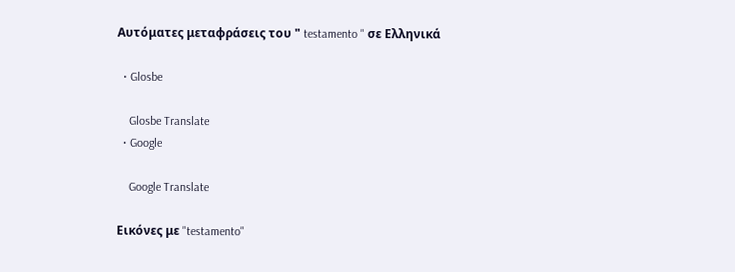Αυτόματες μεταφράσεις του " testamento " σε Ελληνικά

  • Glosbe

    Glosbe Translate
  • Google

    Google Translate

Εικόνες με "testamento"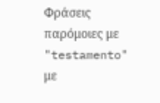Φράσεις παρόμοιες με "testamento" με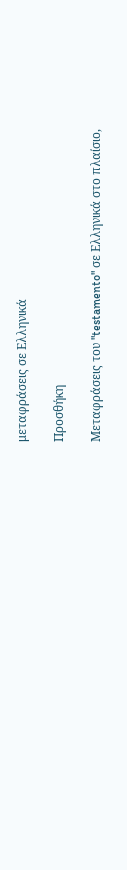μεταφράσεις σε Ελληνικά

Προσθήκη

Μεταφράσεις του "testamento" σε Ελληνικά στο πλαίσιο,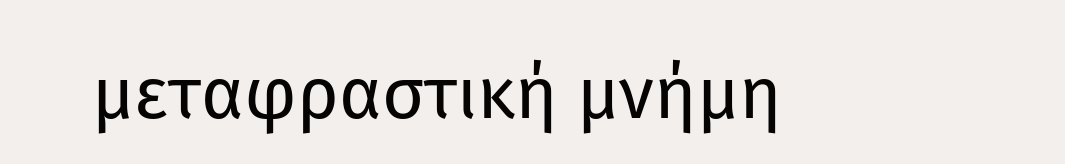μεταφραστική μνήμη